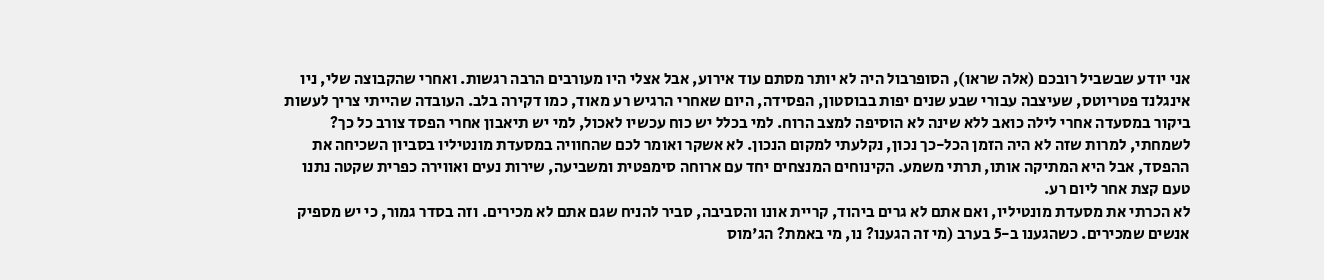אני יודע שבשביל רובכם (אלה שראו), הסופרבול היה לא יותר מסתם עוד אירוע, אבל אצלי היו מעורבים הרבה רגשות. ואחרי שהקבוצה שלי, ניו אינגלנד פטריוטס, שעיצבה עבורי שבע שנים יפות בבוסטון, הפסידה, היום שאחרי הרגיש רע מאוד, כמו דקירה בלב. העובדה שהייתי צריך לעשות ביקור במסעדה אחרי לילה כואב ללא שינה לא הוסיפה למצב הרוח. למי בכלל יש כוח עכשיו לאכול, למי יש תיאבון אחרי הפסד צורב כל כך? לשמחתי, למרות שזה לא היה הזמן הכל-כך נכון, נקלעתי למקום הנכון. לא אשקר ואומר לכם שהחוויה במסעדת מונטיליו בסביון השכיחה את ההפסד, אבל היא המתיקה אותו, תרתי משמע. הקינוחים המנצחים יחד עם ארוחה סימפטית ומשביעה, שירות נעים ואווירה כפרית שקטה נתנו טעם קצת אחר ליום רע.
לא הכרתי את מסעדת מונטיליו, ואם אתם לא גרים ביהוד, קריית אונו והסביבה, סביר להניח שגם אתם לא מכירים. וזה בסדר גמור, כי יש מספיק אנשים שמכירים. כשהגענו ב-5 בערב (מי זה הגענו? נו, מי באמת? הג'מוס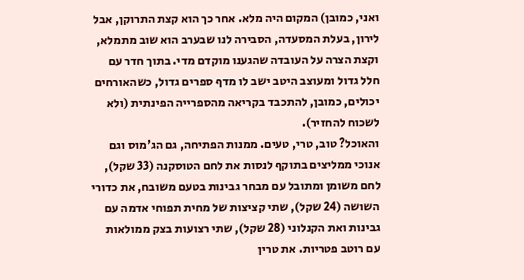ואני, כמובן) המקום היה מלא. אחר כך הוא קצת התרוקן, אבל לירון, בעלת המסעדה, הסבירה לנו שבערב הוא שוב מתמלא, וקצת הצרה על העובדה שהגענו מוקדם מדי. בתוך חדר עם חלל גדול ומעוצב היטב ישב לו מדף ספרים גדול, כשהאורחים יכולים, כמובן, להתכבד בקריאה מהספרייה הפינתית (ולא לשכוח להחזיר).
והאוכל? טוב, טרי, טעים. ממנות הפתיחה, גם הג'מוס וגם אנוכי ממליצים בתוקף לנסות את לחם הטוסקנה (33 שקל), לחם משומן ומתובל עם מבחר גבינות בטעם משובח, את כדורי השושה (24 שקל), שתי קציצות של מחית תפוחי אדמה עם גבינות ואת הקנלוני (28 שקל), שתי רצועות בצק ממולאות עם רוטב פטריות. את טרין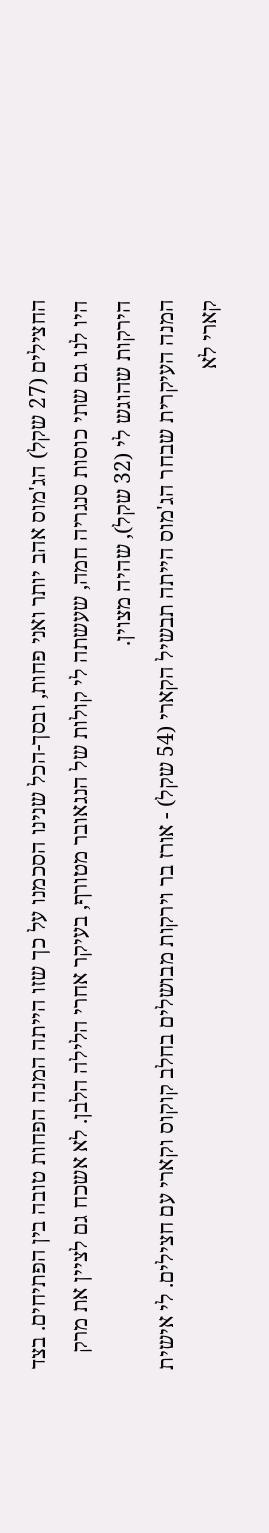החצילים (27 שקל) הג'מוס אהב יותר ואני פחות, ובסך-הכל שנינו הסכמנו על כך שזו הייתה המנה הפחות טובה בין הפתיחים. בצד היו לנו גם שתי כוסות סנגריה חמה, שעשתה לי קולות של הנגאובר מטורף, בעיקר אחרי הלילה הלבן. לא אשכח גם לציין את מרק הירקות שהוגש לי (32 שקל), שהיה מצוין.
המנה העיקרית שבחר הג'מוס הייתה תבשיל הקארי (54 שקל) - אורז בר וירקות מבושלים בחלב קוקוס וקארי עם חצילים. לי אישית קארי לא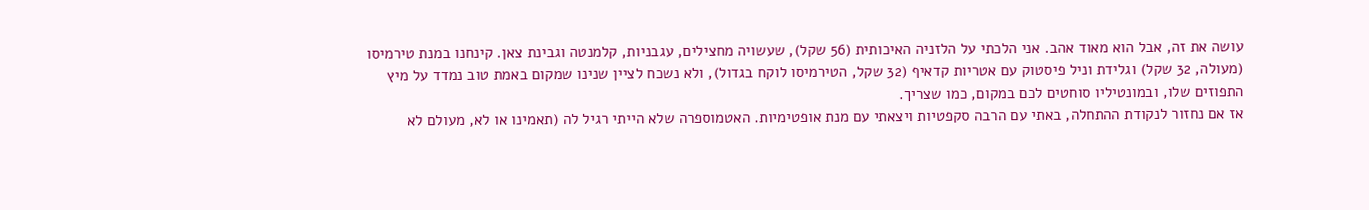עושה את זה, אבל הוא מאוד אהב. אני הלכתי על הלזניה האיכותית (56 שקל), שעשויה מחצילים, עגבניות, קלמנטה וגבינת צאן. קינחנו במנת טירמיסו (מעולה, 32 שקל) וגלידת וניל פיסטוק עם אטריות קדאיף (32 שקל, הטירמיסו לוקח בגדול), ולא נשכח לציין שנינו שמקום באמת טוב נמדד על מיץ התפוזים שלו, ובמונטיליו סוחטים לכם במקום, כמו שצריך.
אז אם נחזור לנקודת ההתחלה, באתי עם הרבה סקפטיות ויצאתי עם מנת אופטימיות. האטמוספרה שלא הייתי רגיל לה (תאמינו או לא, מעולם לא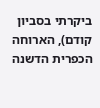ביקרתי בסביון קודם), הארוחה הכפרית הדשנה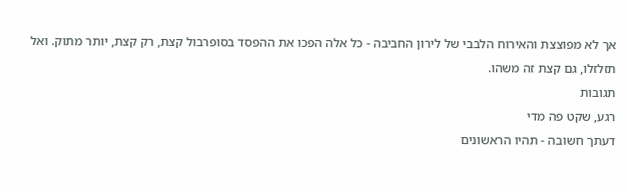אך לא מפוצצת והאירוח הלבבי של לירון החביבה - כל אלה הפכו את ההפסד בסופרבול קצת, רק קצת, יותר מתוק. ואל תזלזלו, גם קצת זה משהו.
תגובות
רגע, שקט פה מדי
דעתך חשובה - תהיו הראשונים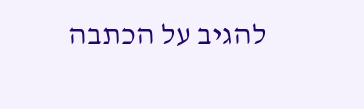להגיב על הכתבה